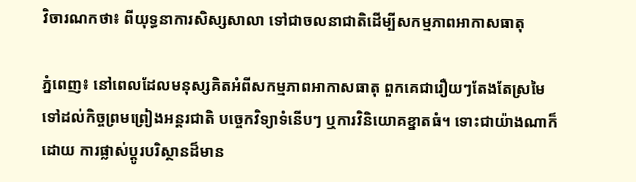វិចារណកថា៖ ពីយុទ្ធនាការសិស្សសាលា ទៅជាចលនាជាតិដើម្បីសកម្មភាពអាកាសធាតុ

ភ្នំពេញ៖ នៅពេលដែលមនុស្សគិតអំពីសកម្មភាពអាកាសធាតុ ពួកគេជារឿយៗតែងតែស្រមៃទៅដល់កិច្ចព្រមព្រៀងអន្តរជាតិ បច្ចេកវិទ្យាទំនើបៗ ឬការវិនិយោគខ្នាតធំ។ ទោះជាយ៉ាងណាក៏ដោយ ការផ្លាស់ប្តូរបរិស្ថានដ៏មាន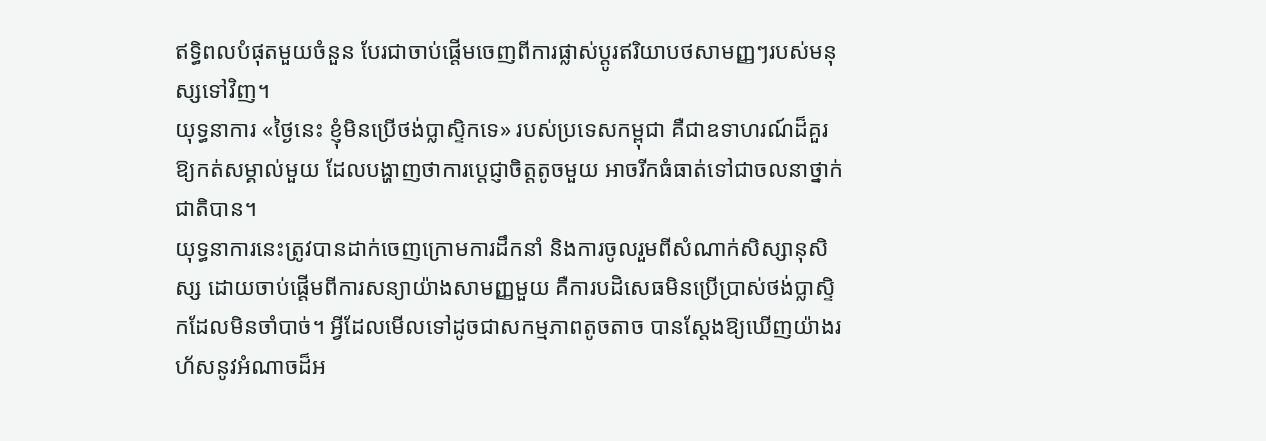ឥទ្ធិពលបំផុតមួយចំនួន បែរជាចាប់ផ្តើមចេញពីការផ្លាស់ប្តូរឥរិយាបថសាមញ្ញៗរបស់មនុស្សទៅវិញ។
យុទ្ធនាការ «ថ្ងៃនេះ ខ្ញុំមិនប្រើថង់ប្លាស្ទិកទេ» របស់ប្រទេសកម្ពុជា គឺជាឧទាហរណ៍ដ៏គួរឱ្យកត់សម្គាល់មួយ ដែលបង្ហាញថាការប្តេជ្ញាចិត្តតូចមួយ អាចរីកធំធាត់ទៅជាចលនាថ្នាក់ជាតិបាន។
យុទ្ធនាការនេះត្រូវបានដាក់ចេញក្រោមការដឹកនាំ និងការចូលរួមពីសំណាក់សិស្សានុសិស្ស ដោយចាប់ផ្តើមពីការសន្យាយ៉ាងសាមញ្ញមួយ គឺការបដិសេធមិនប្រើប្រាស់ថង់ប្លាស្ទិកដែលមិនចាំបាច់។ អ្វីដែលមើលទៅដូចជាសកម្មភាពតូចតាច បានស្តែងឱ្យឃើញយ៉ាងរហ័សនូវអំណាចដ៏អ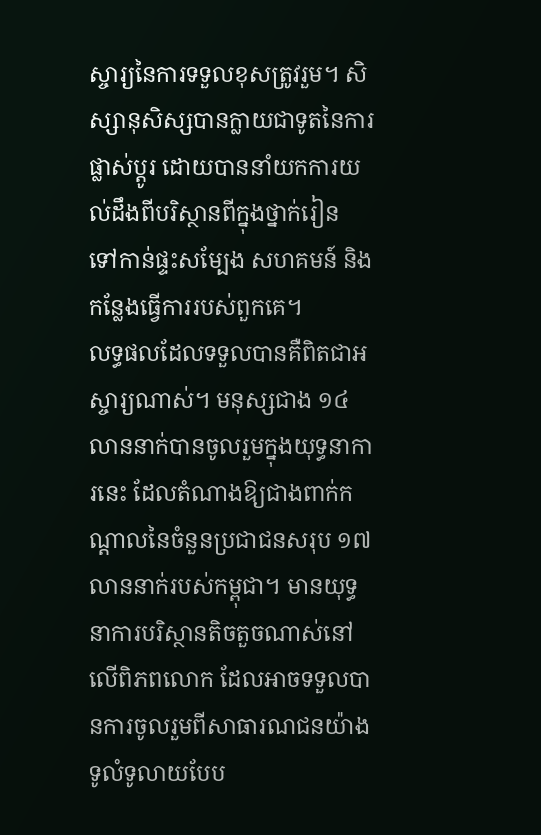ស្ចារ្យនៃការទទួលខុសត្រូវរួម។ សិស្សានុសិស្សបានក្លាយជាទូតនៃការផ្លាស់ប្តូរ ដោយបាននាំយកការយល់ដឹងពីបរិស្ថានពីក្នុងថ្នាក់រៀន ទៅកាន់ផ្ទះសម្បែង សហគមន៍ និងកន្លែងធ្វើការរបស់ពួកគេ។
លទ្ធផលដែលទទួលបានគឺពិតជាអស្ចារ្យណាស់។ មនុស្សជាង ១៤ លាននាក់បានចូលរួមក្នុងយុទ្ធនាការនេះ ដែលតំណាងឱ្យជាងពាក់កណ្តាលនៃចំនួនប្រជាជនសរុប ១៧ លាននាក់របស់កម្ពុជា។ មានយុទ្ធនាការបរិស្ថានតិចតួចណាស់នៅលើពិភពលោក ដែលអាចទទួលបានការចូលរួមពីសាធារណជនយ៉ាងទូលំទូលាយបែប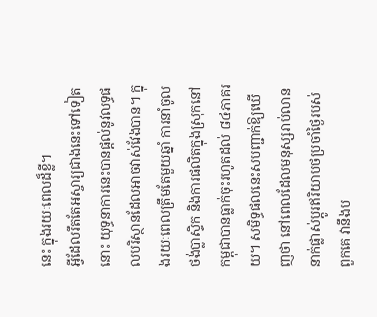នេះ ក្នុងរយៈពេលដ៏ខ្លី។
អ្វីដែលរឹតតែអស្ចារ្យជាងនេះទៅទៀតនោះ យុទ្ធនាការនេះបានផ្តល់នូវលទ្ធផលបរិស្ថានដែលអាចវាស់វែងបាន។ ក្នុងរយៈពេលត្រឹមតែមួយឆ្នាំ ការនាំចូលថង់ប្លាស្ទិក និងការផលិតក្នុងស្រុកនៅកម្ពុជាបានធ្លាក់ចុះរហូតដល់ ៨៤ភាគរយ។ សមិទ្ធផលនេះសបញ្ជាក់ឱ្យឃើញថា នៅពេលដែលមនុស្សរាប់លាននាក់ផ្លាស់ប្តូរឥរិយាបថប្រចាំថ្ងៃរបស់ពួកគេ វានឹងប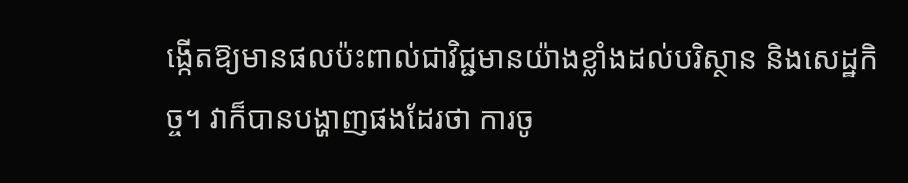ង្កើតឱ្យមានផលប៉ះពាល់ជាវិជ្ជមានយ៉ាងខ្លាំងដល់បរិស្ថាន និងសេដ្ឋកិច្ច។ វាក៏បានបង្ហាញផងដែរថា ការចូ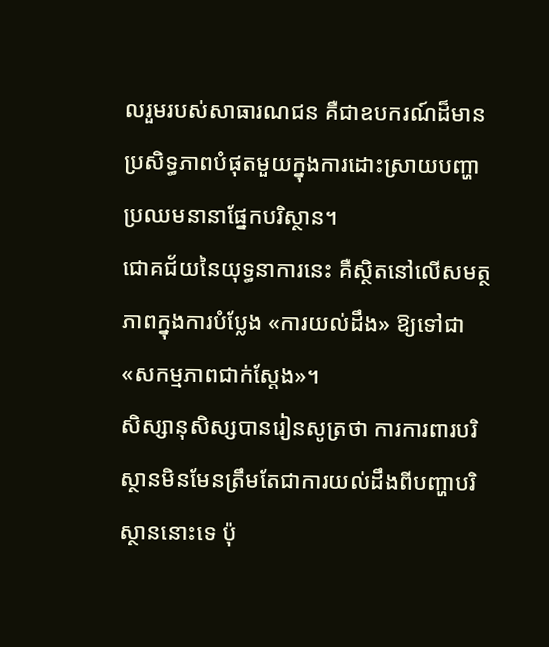លរួមរបស់សាធារណជន គឺជាឧបករណ៍ដ៏មានប្រសិទ្ធភាពបំផុតមួយក្នុងការដោះស្រាយបញ្ហាប្រឈមនានាផ្នែកបរិស្ថាន។
ជោគជ័យនៃយុទ្ធនាការនេះ គឺស្ថិតនៅលើសមត្ថភាពក្នុងការបំប្លែង «ការយល់ដឹង» ឱ្យទៅជា «សកម្មភាពជាក់ស្តែង»។
សិស្សានុសិស្សបានរៀនសូត្រថា ការការពារបរិស្ថានមិនមែនត្រឹមតែជាការយល់ដឹងពីបញ្ហាបរិស្ថាននោះទេ ប៉ុ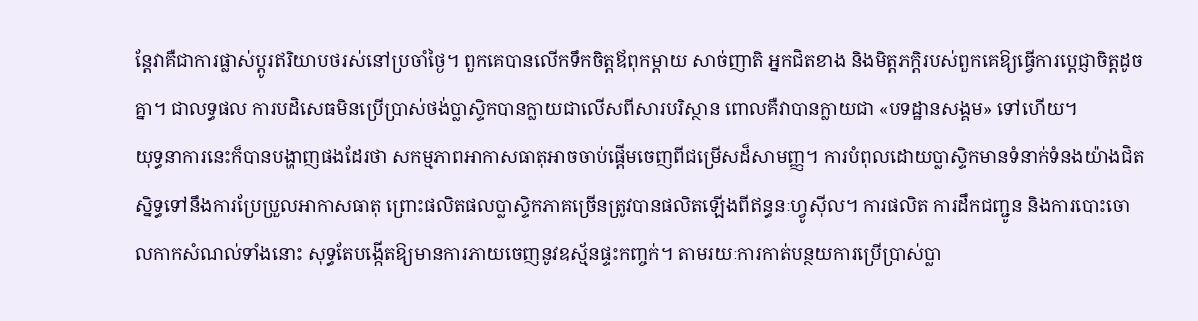ន្តែវាគឺជាការផ្លាស់ប្តូរឥរិយាបថរស់នៅប្រចាំថ្ងៃ។ ពួកគេបានលើកទឹកចិត្តឪពុកម្តាយ សាច់ញាតិ អ្នកជិតខាង និងមិត្តភក្តិរបស់ពួកគេឱ្យធ្វើការប្តេជ្ញាចិត្តដូចគ្នា។ ជាលទ្ធផល ការបដិសេធមិនប្រើប្រាស់ថង់ប្លាស្ទិកបានក្លាយជាលើសពីសារបរិស្ថាន ពោលគឺវាបានក្លាយជា «បទដ្ឋានសង្គម» ទៅហើយ។
យុទ្ធនាការនេះក៏បានបង្ហាញផងដែរថា សកម្មភាពអាកាសធាតុអាចចាប់ផ្តើមចេញពីជម្រើសដ៏សាមញ្ញ។ ការបំពុលដោយប្លាស្ទិកមានទំនាក់ទំនងយ៉ាងជិតស្និទ្ធទៅនឹងការប្រែប្រួលអាកាសធាតុ ព្រោះផលិតផលប្លាស្ទិកភាគច្រើនត្រូវបានផលិតឡើងពីឥន្ធនៈហ្វូស៊ីល។ ការផលិត ការដឹកជញ្ជូន និងការបោះចោលកាកសំណល់ទាំងនោះ សុទ្ធតែបង្កើតឱ្យមានការភាយចេញនូវឧស្ម័នផ្ទះកញ្ចក់។ តាមរយៈការកាត់បន្ថយការប្រើប្រាស់ប្លា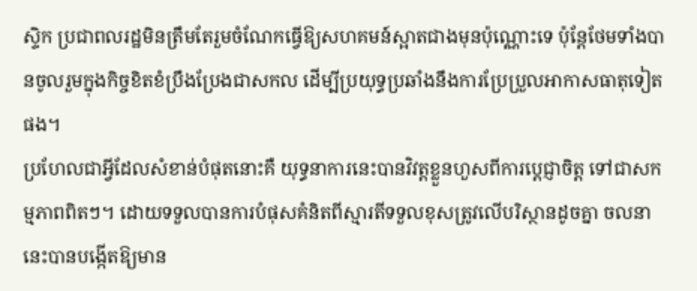ស្ទិក ប្រជាពលរដ្ឋមិនត្រឹមតែរួមចំណែកធ្វើឱ្យសហគមន៍ស្អាតជាងមុនប៉ុណ្ណោះទេ ប៉ុន្តែថែមទាំងបានចូលរួមក្នុងកិច្ចខិតខំប្រឹងប្រែងជាសកល ដើម្បីប្រយុទ្ធប្រឆាំងនឹងការប្រែប្រួលអាកាសធាតុទៀតផង។
ប្រហែលជាអ្វីដែលសំខាន់បំផុតនោះគឺ យុទ្ធនាការនេះបានវិវត្តខ្លួនហួសពីការប្តេជ្ញាចិត្ត ទៅជាសកម្មភាពពិតៗ។ ដោយទទួលបានការបំផុសគំនិតពីស្មារតីទទួលខុសត្រូវលើបរិស្ថានដូចគ្នា ចលនានេះបានបង្កើតឱ្យមាន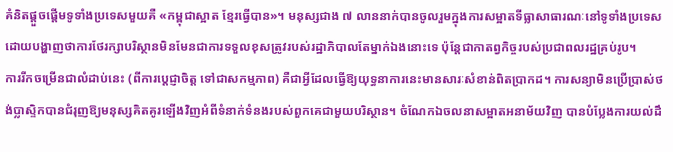គំនិតផ្តួចផ្តើមទូទាំងប្រទេសមួយគឺ «កម្ពុជាស្អាត ខ្មែរធ្វើបាន»។ មនុស្សជាង ៧ លាននាក់បានចូលរួមក្នុងការសម្អាតទីធ្លាសាធារណៈនៅទូទាំងប្រទេស ដោយបង្ហាញថាការថែរក្សាបរិស្ថានមិនមែនជាការទទួលខុសត្រូវរបស់រដ្ឋាភិបាលតែម្នាក់ឯងនោះទេ ប៉ុន្តែជាកាតព្វកិច្ចរបស់ប្រជាពលរដ្ឋគ្រប់រូប។
ការរីកចម្រើនជាលំដាប់នេះ (ពីការប្តេជ្ញាចិត្ត ទៅជាសកម្មភាព) គឺជាអ្វីដែលធ្វើឱ្យយុទ្ធនាការនេះមានសារៈសំខាន់ពិតប្រាកដ។ ការសន្យាមិនប្រើប្រាស់ថង់ប្លាស្ទិកបានជំរុញឱ្យមនុស្សគិតគូរឡើងវិញអំពីទំនាក់ទំនងរបស់ពួកគេជាមួយបរិស្ថាន។ ចំណែកឯចលនាសម្អាតអនាម័យវិញ បានបំប្លែងការយល់ដឹ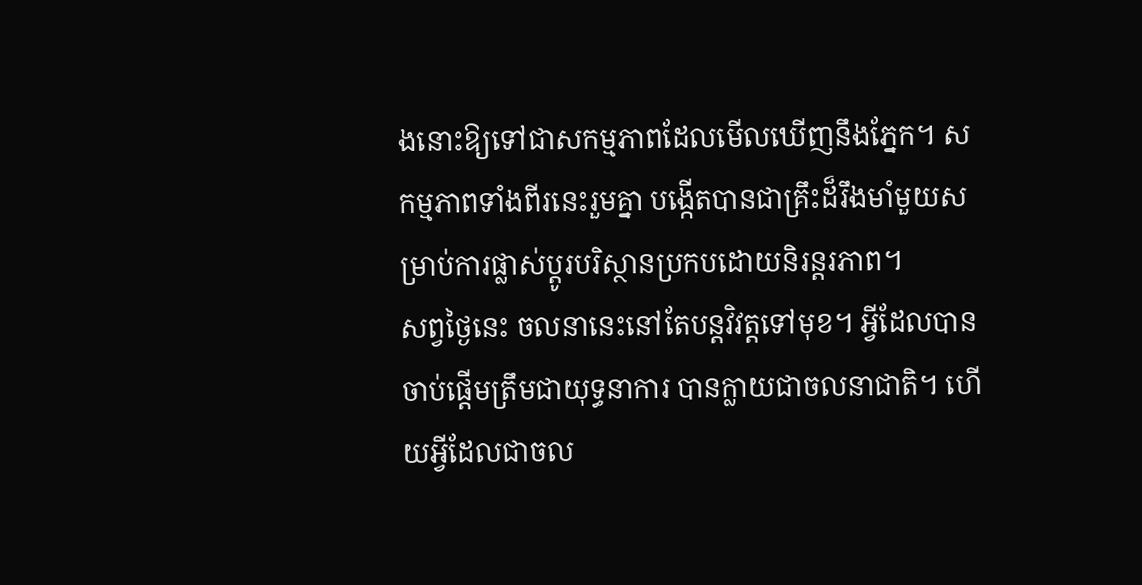ងនោះឱ្យទៅជាសកម្មភាពដែលមើលឃើញនឹងភ្នែក។ សកម្មភាពទាំងពីរនេះរួមគ្នា បង្កើតបានជាគ្រឹះដ៏រឹងមាំមួយសម្រាប់ការផ្លាស់ប្តូរបរិស្ថានប្រកបដោយនិរន្តរភាព។
សព្វថ្ងៃនេះ ចលនានេះនៅតែបន្តវិវត្តទៅមុខ។ អ្វីដែលបានចាប់ផ្តើមត្រឹមជាយុទ្ធនាការ បានក្លាយជាចលនាជាតិ។ ហើយអ្វីដែលជាចល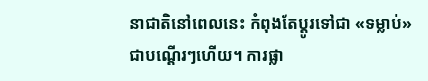នាជាតិនៅពេលនេះ កំពុងតែប្តូរទៅជា «ទម្លាប់» ជាបណ្តើរៗហើយ។ ការផ្លា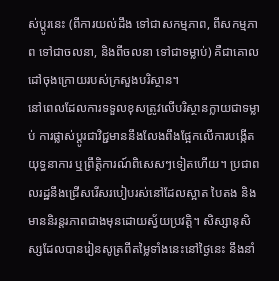ស់ប្តូរនេះ (ពីការយល់ដឹង ទៅជាសកម្មភាព, ពីសកម្មភាព ទៅជាចលនា, និងពីចលនា ទៅជាទម្លាប់) គឺជាគោលដៅចុងក្រោយរបស់ក្រសួងបរិស្ថាន។
នៅពេលដែលការទទួលខុសត្រូវលើបរិស្ថានក្លាយជាទម្លាប់ ការផ្លាស់ប្តូរជាវិជ្ជមាននឹងលែងពឹងផ្អែកលើការបង្កើតយុទ្ធនាការ ឬព្រឹត្តិការណ៍ពិសេសៗទៀតហើយ។ ប្រជាពលរដ្ឋនឹងជ្រើសរើសរបៀបរស់នៅដែលស្អាត បៃតង និងមាននិរន្តរភាពជាងមុនដោយស្វ័យប្រវត្តិ។ សិស្សានុសិស្សដែលបានរៀនសូត្រពីតម្លៃទាំងនេះនៅថ្ងៃនេះ នឹងនាំ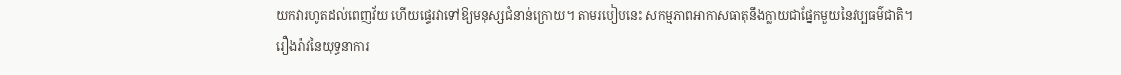យកវារហូតដល់ពេញវ័យ ហើយផ្ទេរវាទៅឱ្យមនុស្សជំនាន់ក្រោយ។ តាមរបៀបនេះ សកម្មភាពអាកាសធាតុនឹងក្លាយជាផ្នែកមួយនៃវប្បធម៌ជាតិ។
រឿងរ៉ាវនៃយុទ្ធនាការ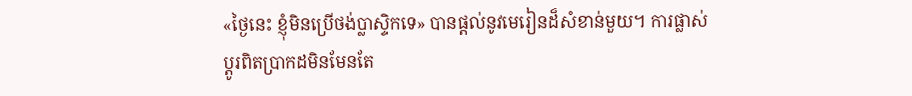«ថ្ងៃនេះ ខ្ញុំមិនប្រើថង់ប្លាស្ទិកទេ» បានផ្តល់នូវមេរៀនដ៏សំខាន់មួយ។ ការផ្លាស់ប្តូរពិតប្រាកដមិនមែនតែ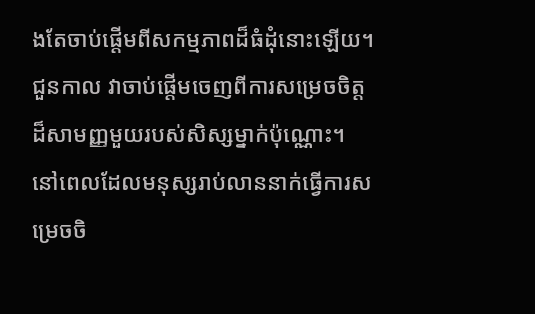ងតែចាប់ផ្តើមពីសកម្មភាពដ៏ធំដុំនោះឡើយ។ ជួនកាល វាចាប់ផ្តើមចេញពីការសម្រេចចិត្តដ៏សាមញ្ញមួយរបស់សិស្សម្នាក់ប៉ុណ្ណោះ។
នៅពេលដែលមនុស្សរាប់លាននាក់ធ្វើការសម្រេចចិ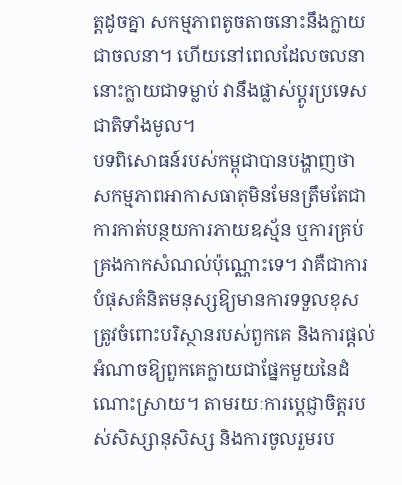ត្តដូចគ្នា សកម្មភាពតូចតាចនោះនឹងក្លាយជាចលនា។ ហើយនៅពេលដែលចលនានោះក្លាយជាទម្លាប់ វានឹងផ្លាស់ប្តូរប្រទេសជាតិទាំងមូល។
បទពិសោធន៍របស់កម្ពុជាបានបង្ហាញថា សកម្មភាពអាកាសធាតុមិនមែនត្រឹមតែជាការកាត់បន្ថយការភាយឧស្ម័ន ឬការគ្រប់គ្រងកាកសំណល់ប៉ុណ្ណោះទេ។ វាគឺជាការបំផុសគំនិតមនុស្សឱ្យមានការទទួលខុសត្រូវចំពោះបរិស្ថានរបស់ពួកគេ និងការផ្តល់អំណាចឱ្យពួកគេក្លាយជាផ្នែកមួយនៃដំណោះស្រាយ។ តាមរយៈការប្តេជ្ញាចិត្តរបស់សិស្សានុសិស្ស និងការចូលរួមរប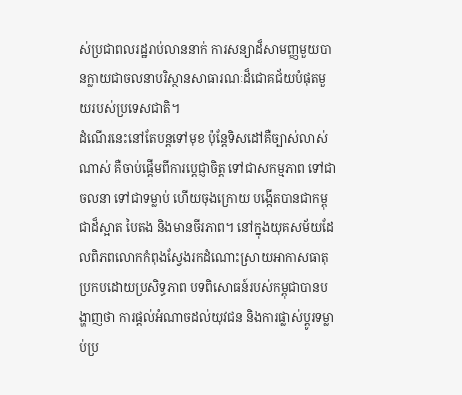ស់ប្រជាពលរដ្ឋរាប់លាននាក់ ការសន្យាដ៏សាមញ្ញមួយបានក្លាយជាចលនាបរិស្ថានសាធារណៈដ៏ជោគជ័យបំផុតមួយរបស់ប្រទេសជាតិ។
ដំណើរនេះនៅតែបន្តទៅមុខ ប៉ុន្តែទិសដៅគឺច្បាស់លាស់ណាស់ គឺចាប់ផ្តើមពីការប្តេជ្ញាចិត្ត ទៅជាសកម្មភាព ទៅជាចលនា ទៅជាទម្លាប់ ហើយចុងក្រោយ បង្កើតបានជាកម្ពុជាដ៏ស្អាត បៃតង និងមានចីរភាព។ នៅក្នុងយុគសម័យដែលពិភពលោកកំពុងស្វែងរកដំណោះស្រាយអាកាសធាតុប្រកបដោយប្រសិទ្ធភាព បទពិសោធន៍របស់កម្ពុជាបានបង្ហាញថា ការផ្តល់អំណាចដល់យុវជន និងការផ្លាស់ប្តូរទម្លាប់ប្រ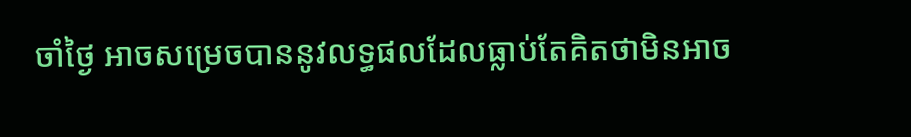ចាំថ្ងៃ អាចសម្រេចបាននូវលទ្ធផលដែលធ្លាប់តែគិតថាមិនអាច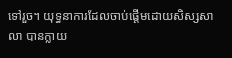ទៅរួច។ យុទ្ធនាការដែលចាប់ផ្តើមដោយសិស្សសាលា បានក្លាយ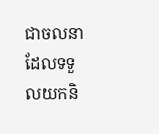ជាចលនាដែលទទួលយកនិ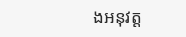ងអនុវត្ត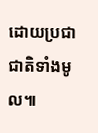ដោយប្រជាជាតិទាំងមូល៕